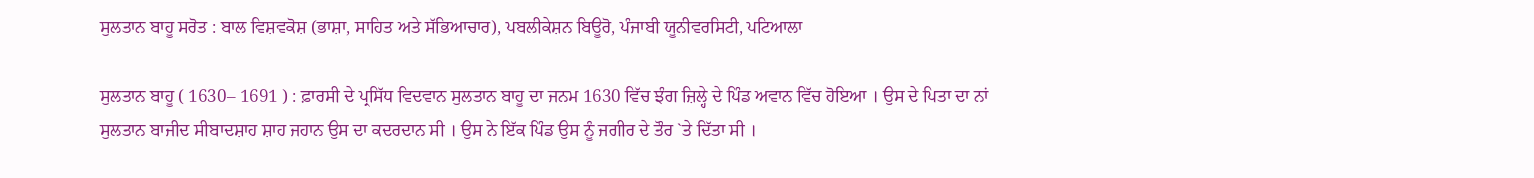ਸੁਲਤਾਨ ਬਾਹੂ ਸਰੋਤ : ਬਾਲ ਵਿਸ਼ਵਕੋਸ਼ (ਭਾਸ਼ਾ, ਸਾਹਿਤ ਅਤੇ ਸੱਭਿਆਚਾਰ), ਪਬਲੀਕੇਸ਼ਨ ਬਿਊਰੋ, ਪੰਜਾਬੀ ਯੂਨੀਵਰਸਿਟੀ, ਪਟਿਆਲਾ

ਸੁਲਤਾਨ ਬਾਹੂ ( 1630– 1691 ) : ਫ਼ਾਰਸੀ ਦੇ ਪ੍ਰਸਿੱਧ ਵਿਦਵਾਨ ਸੁਲਤਾਨ ਬਾਹੂ ਦਾ ਜਨਮ 1630 ਵਿੱਚ ਝੰਗ ਜ਼ਿਲ੍ਹੇ ਦੇ ਪਿੰਡ ਅਵਾਨ ਵਿੱਚ ਹੋਇਆ । ਉਸ ਦੇ ਪਿਤਾ ਦਾ ਨਾਂ ਸੁਲਤਾਨ ਬਾਜੀਦ ਸੀਬਾਦਸ਼ਾਹ ਸ਼ਾਹ ਜਹਾਨ ਉਸ ਦਾ ਕਦਰਦਾਨ ਸੀ । ਉਸ ਨੇ ਇੱਕ ਪਿੰਡ ਉਸ ਨੂੰ ਜਗੀਰ ਦੇ ਤੌਰ `ਤੇ ਦਿੱਤਾ ਸੀ ।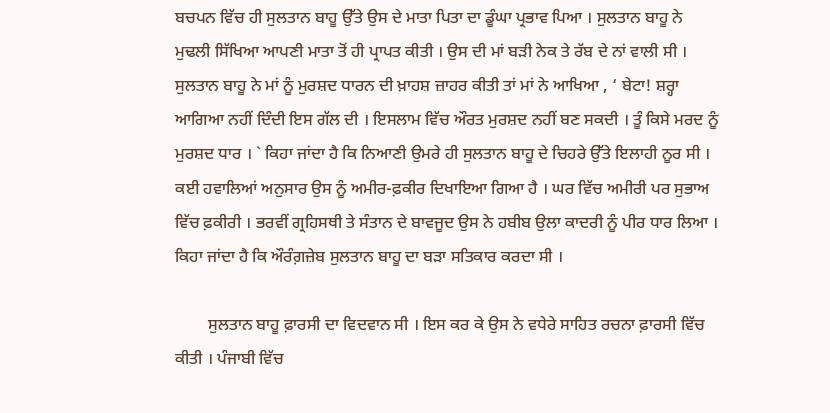ਬਚਪਨ ਵਿੱਚ ਹੀ ਸੁਲਤਾਨ ਬਾਹੂ ਉੱਤੇ ਉਸ ਦੇ ਮਾਤਾ ਪਿਤਾ ਦਾ ਡੂੰਘਾ ਪ੍ਰਭਾਵ ਪਿਆ । ਸੁਲਤਾਨ ਬਾਹੂ ਨੇ ਮੁਢਲੀ ਸਿੱਖਿਆ ਆਪਣੀ ਮਾਤਾ ਤੋਂ ਹੀ ਪ੍ਰਾਪਤ ਕੀਤੀ । ਉਸ ਦੀ ਮਾਂ ਬੜੀ ਨੇਕ ਤੇ ਰੱਬ ਦੇ ਨਾਂ ਵਾਲੀ ਸੀ । ਸੁਲਤਾਨ ਬਾਹੂ ਨੇ ਮਾਂ ਨੂੰ ਮੁਰਸ਼ਦ ਧਾਰਨ ਦੀ ਖ਼ਾਹਸ਼ ਜ਼ਾਹਰ ਕੀਤੀ ਤਾਂ ਮਾਂ ਨੇ ਆਖਿਆ , ‘ ਬੇਟਾ! ਸ਼ਰ੍ਹਾ ਆਗਿਆ ਨਹੀਂ ਦਿੰਦੀ ਇਸ ਗੱਲ ਦੀ । ਇਸਲਾਮ ਵਿੱਚ ਔਰਤ ਮੁਰਸ਼ਦ ਨਹੀਂ ਬਣ ਸਕਦੀ । ਤੂੰ ਕਿਸੇ ਮਰਦ ਨੂੰ ਮੁਰਸ਼ਦ ਧਾਰ । ` ਕਿਹਾ ਜਾਂਦਾ ਹੈ ਕਿ ਨਿਆਣੀ ਉਮਰੇ ਹੀ ਸੁਲਤਾਨ ਬਾਹੂ ਦੇ ਚਿਹਰੇ ਉੱਤੇ ਇਲਾਹੀ ਨੂਰ ਸੀ । ਕਈ ਹਵਾਲਿਆਂ ਅਨੁਸਾਰ ਉਸ ਨੂੰ ਅਮੀਰ-ਫ਼ਕੀਰ ਦਿਖਾਇਆ ਗਿਆ ਹੈ । ਘਰ ਵਿੱਚ ਅਮੀਰੀ ਪਰ ਸੁਭਾਅ ਵਿੱਚ ਫ਼ਕੀਰੀ । ਭਰਵੀਂ ਗ੍ਰਹਿਸਥੀ ਤੇ ਸੰਤਾਨ ਦੇ ਬਾਵਜੂਦ ਉਸ ਨੇ ਹਬੀਬ ਉਲਾ ਕਾਦਰੀ ਨੂੰ ਪੀਰ ਧਾਰ ਲਿਆ । ਕਿਹਾ ਜਾਂਦਾ ਹੈ ਕਿ ਔਰੰਗ਼ਜ਼ੇਬ ਸੁਲਤਾਨ ਬਾਹੂ ਦਾ ਬੜਾ ਸਤਿਕਾਰ ਕਰਦਾ ਸੀ ।

        ਸੁਲਤਾਨ ਬਾਹੂ ਫ਼ਾਰਸੀ ਦਾ ਵਿਦਵਾਨ ਸੀ । ਇਸ ਕਰ ਕੇ ਉਸ ਨੇ ਵਧੇਰੇ ਸਾਹਿਤ ਰਚਨਾ ਫ਼ਾਰਸੀ ਵਿੱਚ ਕੀਤੀ । ਪੰਜਾਬੀ ਵਿੱਚ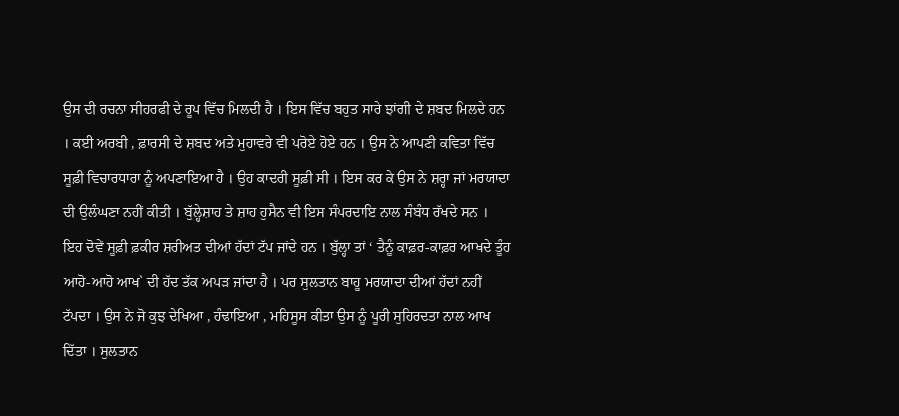ਉਸ ਦੀ ਰਚਨਾ ਸੀਹਰਫੀ ਦੇ ਰੂਪ ਵਿੱਚ ਮਿਲਦੀ ਹੈ । ਇਸ ਵਿੱਚ ਬਹੁਤ ਸਾਰੇ ਝਾਂਗੀ ਦੇ ਸ਼ਬਦ ਮਿਲਦੇ ਹਨ । ਕਈ ਅਰਬੀ , ਫ਼ਾਰਸੀ ਦੇ ਸ਼ਬਦ ਅਤੇ ਮੁਹਾਵਰੇ ਵੀ ਪਰੋਏ ਹੋਏ ਹਨ । ਉਸ ਨੇ ਆਪਣੀ ਕਵਿਤਾ ਵਿੱਚ ਸੂਫ਼ੀ ਵਿਚਾਰਧਾਰਾ ਨੂੰ ਅਪਣਾਇਆ ਹੈ । ਉਹ ਕਾਦਰੀ ਸੂਫ਼ੀ ਸੀ । ਇਸ ਕਰ ਕੇ ਉਸ ਨੇ ਸ਼ਰ੍ਹਾ ਜਾਂ ਮਰਯਾਦਾ ਦੀ ਉਲੰਘਣਾ ਨਹੀਂ ਕੀਤੀ । ਬੁੱਲ੍ਹੇਸ਼ਾਹ ਤੇ ਸ਼ਾਹ ਹੁਸੈਨ ਵੀ ਇਸ ਸੰਪਰਦਾਇ ਨਾਲ ਸੰਬੰਧ ਰੱਖਦੇ ਸਨ । ਇਹ ਦੋਵੇਂ ਸੂਫ਼ੀ ਫ਼ਕੀਰ ਸ਼ਰੀਅਤ ਦੀਆਂ ਹੱਦਾਂ ਟੱਪ ਜਾਂਦੇ ਹਨ । ਬੁੱਲ੍ਹਾ ਤਾਂ ‘ ਤੈਨੂੰ ਕਾਫ਼ਰ-ਕਾਫ਼ਰ ਆਖਦੇ ਤੂੰਹ ਆਹੋ-ਆਹੋ ਆਖ` ਦੀ ਹੱਦ ਤੱਕ ਅਪੜ ਜਾਂਦਾ ਹੈ । ਪਰ ਸੁਲਤਾਨ ਬਾਹੂ ਮਰਯਾਦਾ ਦੀਆਂ ਹੱਦਾਂ ਨਹੀਂ ਟੱਪਦਾ । ਉਸ ਨੇ ਜੋ ਕੁਝ ਦੇਖਿਆ , ਹੰਢਾਇਆ , ਮਹਿਸੂਸ ਕੀਤਾ ਉਸ ਨੂੰ ਪੂਰੀ ਸੁਹਿਰਦਤਾ ਨਾਲ ਆਖ ਦਿੱਤਾ । ਸੁਲਤਾਨ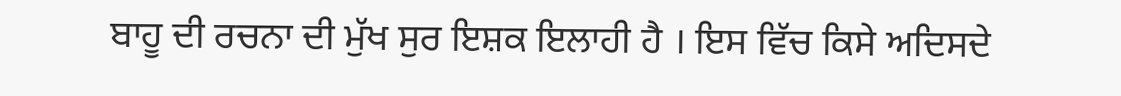ਬਾਹੂ ਦੀ ਰਚਨਾ ਦੀ ਮੁੱਖ ਸੁਰ ਇਸ਼ਕ ਇਲਾਹੀ ਹੈ । ਇਸ ਵਿੱਚ ਕਿਸੇ ਅਦਿਸਦੇ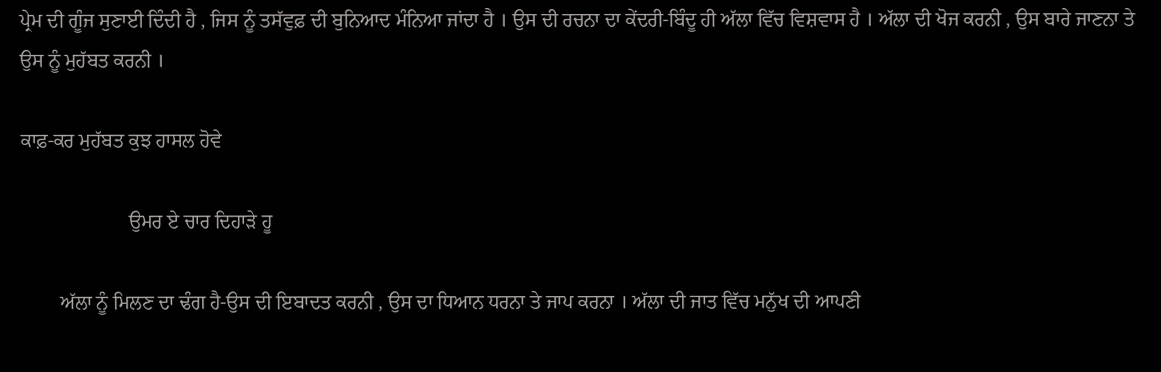ਪ੍ਰੇਮ ਦੀ ਗੂੰਜ ਸੁਣਾਈ ਦਿੰਦੀ ਹੈ , ਜਿਸ ਨੂੰ ਤਸੱਵੁਫ਼ ਦੀ ਬੁਨਿਆਦ ਮੰਨਿਆ ਜਾਂਦਾ ਹੈ । ਉਸ ਦੀ ਰਚਨਾ ਦਾ ਕੇਂਦਰੀ-ਬਿੰਦੂ ਹੀ ਅੱਲਾ ਵਿੱਚ ਵਿਸ਼ਵਾਸ ਹੈ । ਅੱਲਾ ਦੀ ਖੋਜ ਕਰਨੀ , ਉਸ ਬਾਰੇ ਜਾਣਨਾ ਤੇ ਉਸ ਨੂੰ ਮੁਹੱਬਤ ਕਰਨੀ ।

ਕਾਫ਼-ਕਰ ਮੁਹੱਬਤ ਕੁਝ ਹਾਸਲ ਹੋਵੇ

                      ਉਮਰ ਏ ਚਾਰ ਦਿਹਾੜੇ ਹੂ

        ਅੱਲਾ ਨੂੰ ਮਿਲਣ ਦਾ ਢੰਗ ਹੈ-ਉਸ ਦੀ ਇਬਾਦਤ ਕਰਨੀ , ਉਸ ਦਾ ਧਿਆਨ ਧਰਨਾ ਤੇ ਜਾਪ ਕਰਨਾ । ਅੱਲਾ ਦੀ ਜਾਤ ਵਿੱਚ ਮਨੁੱਖ ਦੀ ਆਪਣੀ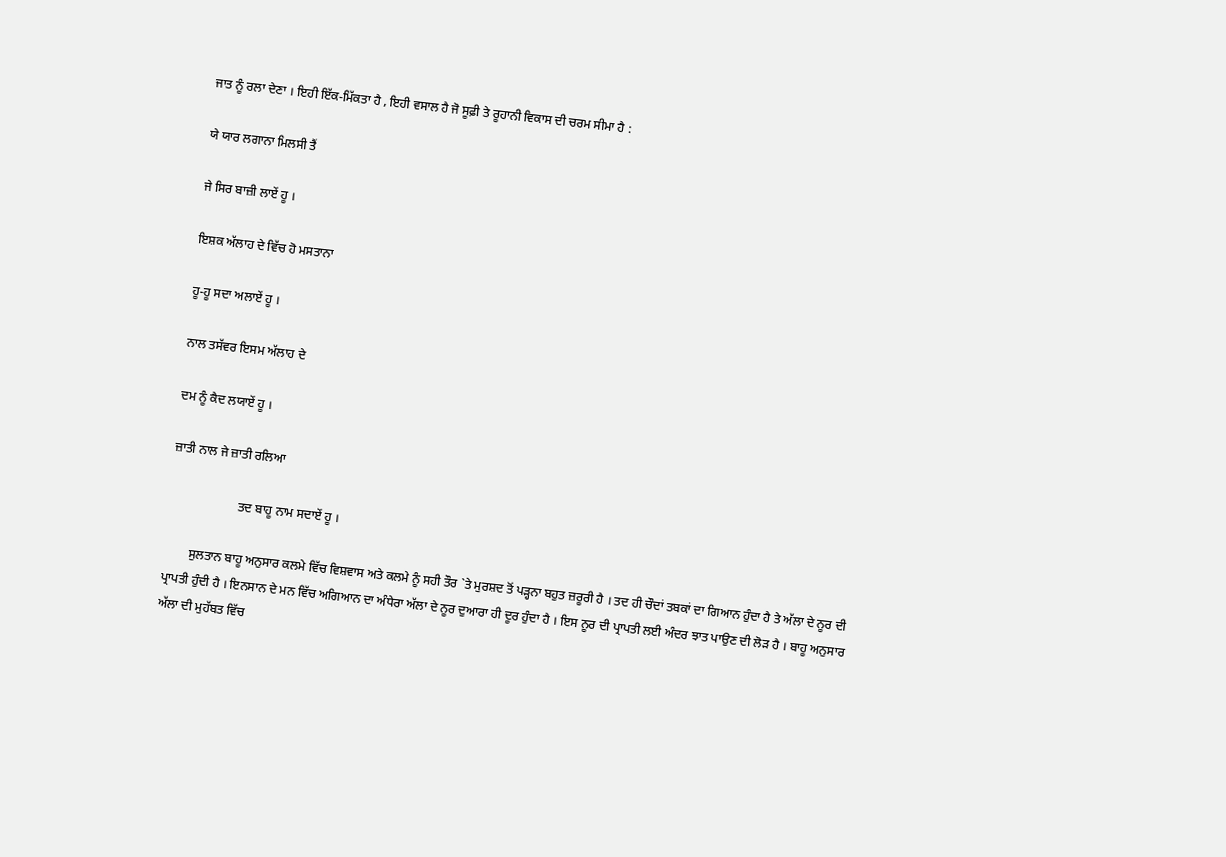ਜਾਤ ਨੂੰ ਰਲਾ ਦੇਣਾ । ਇਹੀ ਇੱਕ-ਮਿੱਕਤਾ ਹੈ , ਇਹੀ ਵਸਾਲ ਹੈ ਜੋ ਸੂਫ਼ੀ ਤੇ ਰੂਹਾਨੀ ਵਿਕਾਸ ਦੀ ਚਰਮ ਸੀਮਾ ਹੈ :

ਯੇ ਯਾਰ ਲਗਾਨਾ ਮਿਲਸੀ ਤੈਂ

ਜੇ ਸਿਰ ਬਾਜ਼ੀ ਲਾਏਂ ਹੂ ।

ਇਸ਼ਕ ਅੱਲਾਹ ਦੇ ਵਿੱਚ ਹੋ ਮਸਤਾਨਾ

ਹੂ-ਹੂ ਸਦਾ ਅਲਾਏਂ ਹੂ ।

ਨਾਲ ਤਸੱਵਰ ਇਸਮ ਅੱਲਾਹ ਦੇ

ਦਮ ਨੂੰ ਕੈਦ ਲਯਾਏਂ ਹੂ ।

ਜ਼ਾਤੀ ਨਾਲ ਜੇ ਜ਼ਾਤੀ ਰਲਿਆ

                      ਤਦ ਬਾਹੂ ਨਾਮ ਸਦਾਏਂ ਹੂ ।

        ਸੁਲਤਾਨ ਬਾਹੂ ਅਨੁਸਾਰ ਕਲਮੇ ਵਿੱਚ ਵਿਸ਼ਵਾਸ ਅਤੇ ਕਲਮੇ ਨੂੰ ਸਹੀ ਤੌਰ `ਤੇ ਮੁਰਸ਼ਦ ਤੋਂ ਪੜ੍ਹਨਾ ਬਹੁਤ ਜ਼ਰੂਰੀ ਹੈ । ਤਦ ਹੀ ਚੌਦਾਂ ਤਬਕਾਂ ਦਾ ਗਿਆਨ ਹੁੰਦਾ ਹੈ ਤੇ ਅੱਲਾ ਦੇ ਨੂਰ ਦੀ ਪ੍ਰਾਪਤੀ ਹੁੰਦੀ ਹੈ । ਇਨਸਾਨ ਦੇ ਮਨ ਵਿੱਚ ਅਗਿਆਨ ਦਾ ਅੰਧੇਰਾ ਅੱਲਾ ਦੇ ਨੂਰ ਦੁਆਰਾ ਹੀ ਦੂਰ ਹੁੰਦਾ ਹੈ । ਇਸ ਨੂਰ ਦੀ ਪ੍ਰਾਪਤੀ ਲਈ ਅੰਦਰ ਝਾਤ ਪਾਉਣ ਦੀ ਲੋੜ ਹੈ । ਬਾਹੂ ਅਨੁਸਾਰ ਅੱਲਾ ਦੀ ਮੁਹੱਬਤ ਵਿੱਚ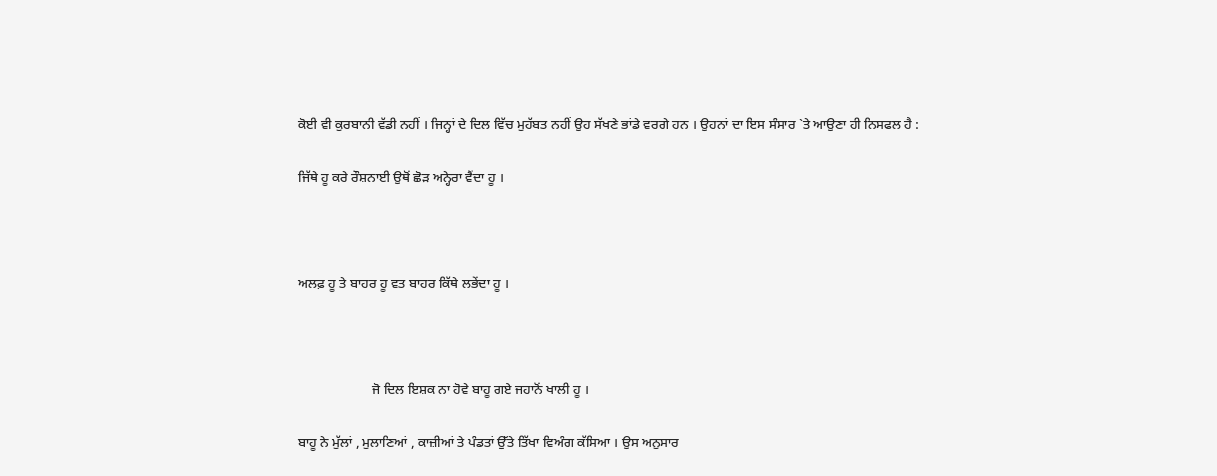ਕੋਈ ਵੀ ਕੁਰਬਾਨੀ ਵੱਡੀ ਨਹੀਂ । ਜਿਨ੍ਹਾਂ ਦੇ ਦਿਲ ਵਿੱਚ ਮੁਹੱਬਤ ਨਹੀਂ ਉਹ ਸੱਖਣੇ ਭਾਂਡੇ ਵਰਗੇ ਹਨ । ਉਹਨਾਂ ਦਾ ਇਸ ਸੰਸਾਰ `ਤੇ ਆਉਣਾ ਹੀ ਨਿਸਫਲ ਹੈ :

ਜਿੱਥੇ ਹੂ ਕਰੇ ਰੌਸ਼ਨਾਈ ਉਥੋਂ ਛੋੜ ਅਨ੍ਹੇਰਾ ਵੈਂਦਾ ਹੂ ।



ਅਲਫ਼ ਹੂ ਤੇ ਬਾਹਰ ਹੂ ਵਤ ਬਾਹਰ ਕਿੱਥੇ ਲਭੇਂਦਾ ਹੂ ।



                      ਜੋ ਦਿਲ ਇਸ਼ਕ ਨਾ ਹੋਵੇ ਬਾਹੂ ਗਏ ਜਹਾਨੋਂ ਖਾਲੀ ਹੂ ।

ਬਾਹੂ ਨੇ ਮੁੱਲਾਂ , ਮੁਲਾਣਿਆਂ , ਕਾਜ਼ੀਆਂ ਤੇ ਪੰਡਤਾਂ ਉੱਤੇ ਤਿੱਖਾ ਵਿਅੰਗ ਕੱਸਿਆ । ਉਸ ਅਨੁਸਾਰ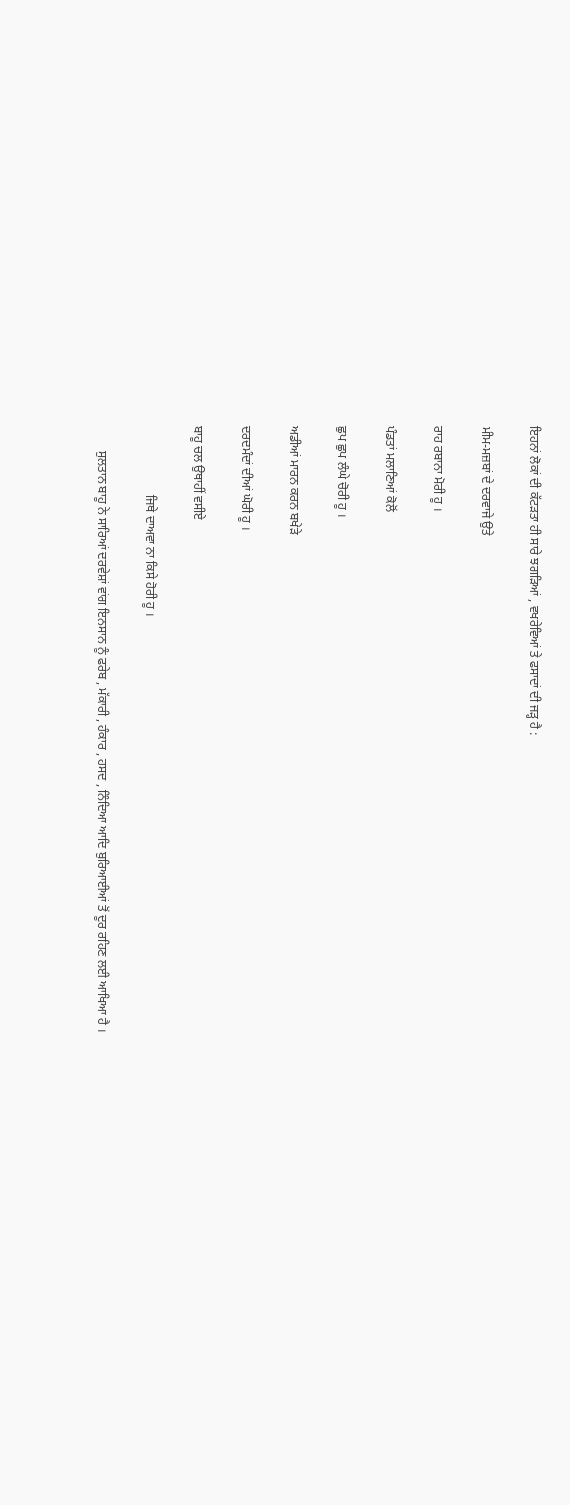ਇਹਨਾਂ ਲੋਕਾਂ ਦੀ ਕੱਟੜਤਾ ਹੀ ਸਾਰੇ ਝਗੜਿਆਂ , ਵਖਰੇਵਿਆਂ ਤੇ ਫਸਾਦਾਂ ਦੀ ਜੜ੍ਹ ਹੈ :

ਮੀਮ-ਮਜ਼ਬਾਂ ਦੇ ਦਰਵਾਜੇ ਉਤੇ

ਰਾਹ ਰਬਾਨਾ ਮੋਰੀ ਹੂ ।

ਪੰਡਤਾਂ ਮਲਾਣਿਆਂ ਕੋਲੋਂ

ਛੁਪ ਛੁਪ ਲੰਘੇ ਚੋਰੀ ਹੂ ।

ਅਡੀਆਂ ਮਾਰਨ ਕਰਨ ਬਖੇੜੇ

ਦਰਦਮੰਦਾਂ ਦੀਆਂ ਘੋਰੀ ਹੂ ।

ਬਾਹੂ ਚਲ ਉਥਾਹੀਂ ਵਸੀਏ

                      ਜਿਥੇ ਦਾਅਵਾ ਨਾ ਕਿਸੇ ਹੋਰੀ ਹੂ ।

        ਸੁਲਤਾਨ ਬਾਹੂ ਨੇ ਸਾਰਿਆਂ ਦਰਵੇਸ਼ਾਂ ਵਾਂਗ ਇਨਸਾਨ ਨੂੰ ਫਰੇਬ , ਮੱਕਾਰੀ , ਹੰਕਾਰ , ਹਸਦ , ਨਿੰਦਿਆ ਆਦਿ ਬੁਰਿਆਈਆਂ ਤੋਂ ਦੂਰ ਰਹਿਣ ਲਈ ਆਖਿਆ ਹੈ ।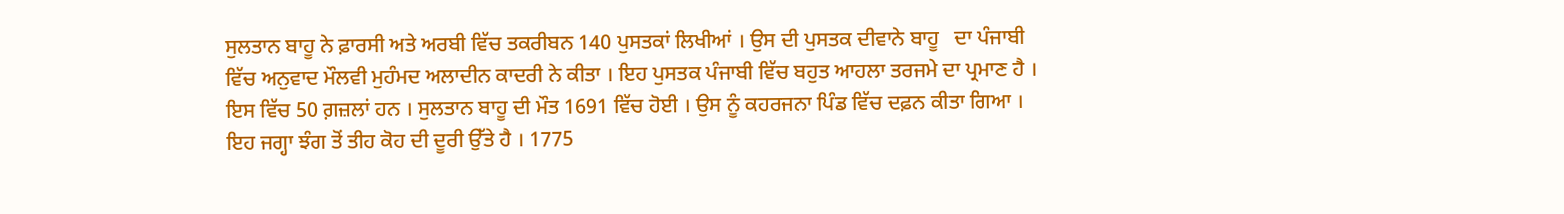ਸੁਲਤਾਨ ਬਾਹੂ ਨੇ ਫ਼ਾਰਸੀ ਅਤੇ ਅਰਬੀ ਵਿੱਚ ਤਕਰੀਬਨ 140 ਪੁਸਤਕਾਂ ਲਿਖੀਆਂ । ਉਸ ਦੀ ਪੁਸਤਕ ਦੀਵਾਨੇ ਬਾਹੂ   ਦਾ ਪੰਜਾਬੀ ਵਿੱਚ ਅਨੁਵਾਦ ਮੌਲਵੀ ਮੁਹੰਮਦ ਅਲਾਦੀਨ ਕਾਦਰੀ ਨੇ ਕੀਤਾ । ਇਹ ਪੁਸਤਕ ਪੰਜਾਬੀ ਵਿੱਚ ਬਹੁਤ ਆਹਲਾ ਤਰਜਮੇ ਦਾ ਪ੍ਰਮਾਣ ਹੈ । ਇਸ ਵਿੱਚ 50 ਗ਼ਜ਼ਲਾਂ ਹਨ । ਸੁਲਤਾਨ ਬਾਹੂ ਦੀ ਮੌਤ 1691 ਵਿੱਚ ਹੋਈ । ਉਸ ਨੂੰ ਕਹਰਜਨਾ ਪਿੰਡ ਵਿੱਚ ਦਫ਼ਨ ਕੀਤਾ ਗਿਆ । ਇਹ ਜਗ੍ਹਾ ਝੰਗ ਤੋਂ ਤੀਹ ਕੋਹ ਦੀ ਦੂਰੀ ਉੱਤੇ ਹੈ । 1775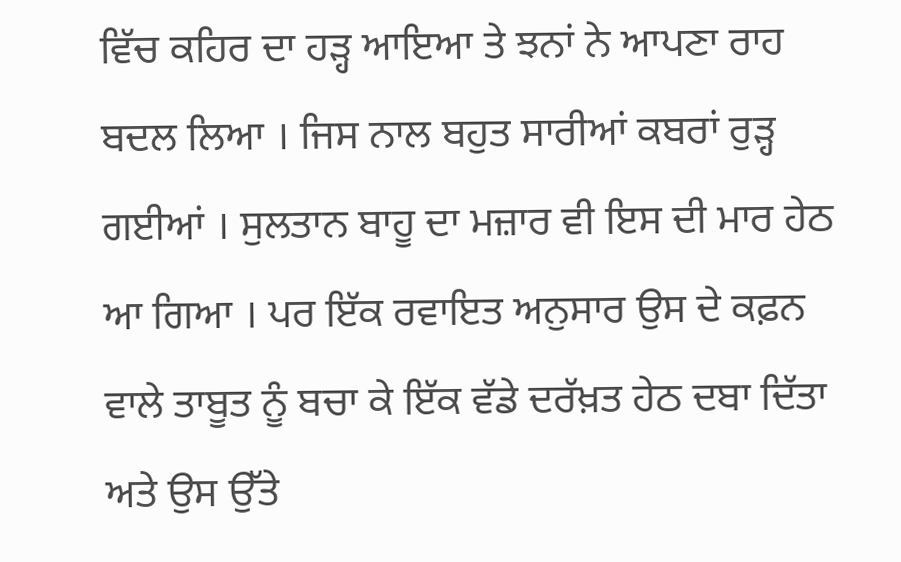ਵਿੱਚ ਕਹਿਰ ਦਾ ਹੜ੍ਹ ਆਇਆ ਤੇ ਝਨਾਂ ਨੇ ਆਪਣਾ ਰਾਹ ਬਦਲ ਲਿਆ । ਜਿਸ ਨਾਲ ਬਹੁਤ ਸਾਰੀਆਂ ਕਬਰਾਂ ਰੁੜ੍ਹ ਗਈਆਂ । ਸੁਲਤਾਨ ਬਾਹੂ ਦਾ ਮਜ਼ਾਰ ਵੀ ਇਸ ਦੀ ਮਾਰ ਹੇਠ ਆ ਗਿਆ । ਪਰ ਇੱਕ ਰਵਾਇਤ ਅਨੁਸਾਰ ਉਸ ਦੇ ਕਫ਼ਨ ਵਾਲੇ ਤਾਬੂਤ ਨੂੰ ਬਚਾ ਕੇ ਇੱਕ ਵੱਡੇ ਦਰੱਖ਼ਤ ਹੇਠ ਦਬਾ ਦਿੱਤਾ ਅਤੇ ਉਸ ਉੱਤੇ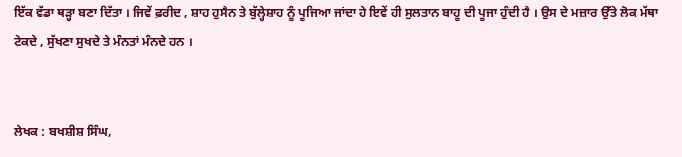ਇੱਕ ਵੱਡਾ ਥੜ੍ਹਾ ਬਣਾ ਦਿੱਤਾ । ਜਿਵੇਂ ਫ਼ਰੀਦ , ਸ਼ਾਹ ਹੁਸੈਨ ਤੇ ਬੁੱਲ੍ਹੇਸ਼ਾਹ ਨੂੰ ਪੂਜਿਆ ਜਾਂਦਾ ਹੇ ਇਵੇਂ ਹੀ ਸੁਲਤਾਨ ਬਾਹੂ ਦੀ ਪੂਜਾ ਹੁੰਦੀ ਹੈ । ਉਸ ਦੇ ਮਜ਼ਾਰ ਉੱਤੇ ਲੋਕ ਮੱਥਾ ਟੇਕਦੇ , ਸੁੱਖਣਾ ਸੁਖਦੇ ਤੇ ਮੰਨਤਾਂ ਮੰਨਦੇ ਹਨ ।


ਲੇਖਕ : ਬਖਸ਼ੀਸ਼ ਸਿੰਘ,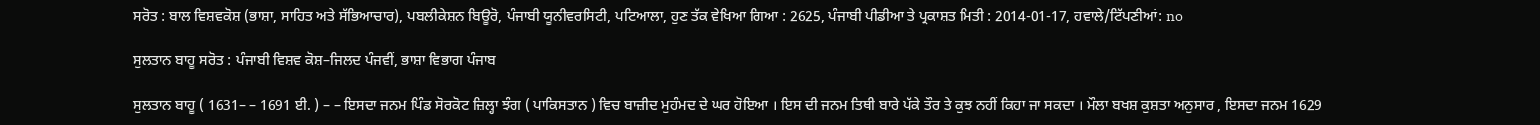ਸਰੋਤ : ਬਾਲ ਵਿਸ਼ਵਕੋਸ਼ (ਭਾਸ਼ਾ, ਸਾਹਿਤ ਅਤੇ ਸੱਭਿਆਚਾਰ), ਪਬਲੀਕੇਸ਼ਨ ਬਿਊਰੋ, ਪੰਜਾਬੀ ਯੂਨੀਵਰਸਿਟੀ, ਪਟਿਆਲਾ, ਹੁਣ ਤੱਕ ਵੇਖਿਆ ਗਿਆ : 2625, ਪੰਜਾਬੀ ਪੀਡੀਆ ਤੇ ਪ੍ਰਕਾਸ਼ਤ ਮਿਤੀ : 2014-01-17, ਹਵਾਲੇ/ਟਿੱਪਣੀਆਂ: no

ਸੁਲਤਾਨ ਬਾਹੂ ਸਰੋਤ : ਪੰਜਾਬੀ ਵਿਸ਼ਵ ਕੋਸ਼–ਜਿਲਦ ਪੰਜਵੀਂ, ਭਾਸ਼ਾ ਵਿਭਾਗ ਪੰਜਾਬ

ਸੁਲਤਾਨ ਬਾਹੂ ( 1631– – 1691 ਈ. ) – – ਇਸਦਾ ਜਨਮ ਪਿੰਡ ਸੋਰਕੋਟ ਜ਼ਿਲ੍ਹਾ ਝੰਗ ( ਪਾਕਿਸਤਾਨ ) ਵਿਚ ਬਾਜ਼ੀਦ ਮੁਹੰਮਦ ਦੇ ਘਰ ਹੋਇਆ । ਇਸ ਦੀ ਜਨਮ ਤਿਥੀ ਬਾਰੇ ਪੱਕੇ ਤੌਰ ਤੇ ਕੁਝ ਨਹੀਂ ਕਿਹਾ ਜਾ ਸਕਦਾ । ਮੌਲਾ ਬਖਸ਼ ਕੁਸ਼ਤਾ ਅਨੁਸਾਰ , ਇਸਦਾ ਜਨਮ 1629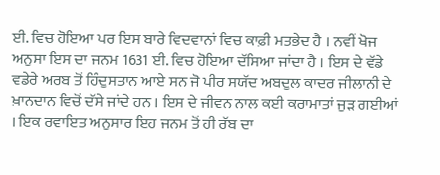ਈ. ਵਿਚ ਹੋਇਆ ਪਰ ਇਸ ਬਾਰੇ ਵਿਦਵਾਨਾਂ ਵਿਚ ਕਾਫ਼ੀ ਮਤਭੇਦ ਹੈ । ਨਵੀਂ ਖੋਜ ਅਨੁਸਾ ਇਸ ਦਾ ਜਨਮ 1631 ਈ. ਵਿਚ ਹੋਇਆ ਦੱਸਿਆ ਜਾਂਦਾ ਹੈ । ਇਸ ਦੇ ਵੱਡੇ ਵਡੇਰੇ ਅਰਬ ਤੋਂ ਹਿੰਦੁਸਤਾਨ ਆਏ ਸਨ ਜੋ ਪੀਰ ਸਯੱਦ ਅਬਦੁਲ ਕਾਦਰ ਜੀਲਾਨੀ ਦੇ ਖ਼ਾਨਦਾਨ ਵਿਚੋਂ ਦੱਸੇ ਜਾਂਦੇ ਹਨ । ਇਸ ਦੇ ਜੀਵਨ ਨਾਲ ਕਈ ਕਰਾਮਾਤਾਂ ਜੁੜ ਗਈਆਂ । ਇਕ ਰਵਾਇਤ ਅਨੁਸਾਰ ਇਹ ਜਨਮ ਤੋਂ ਹੀ ਰੱਬ ਦਾ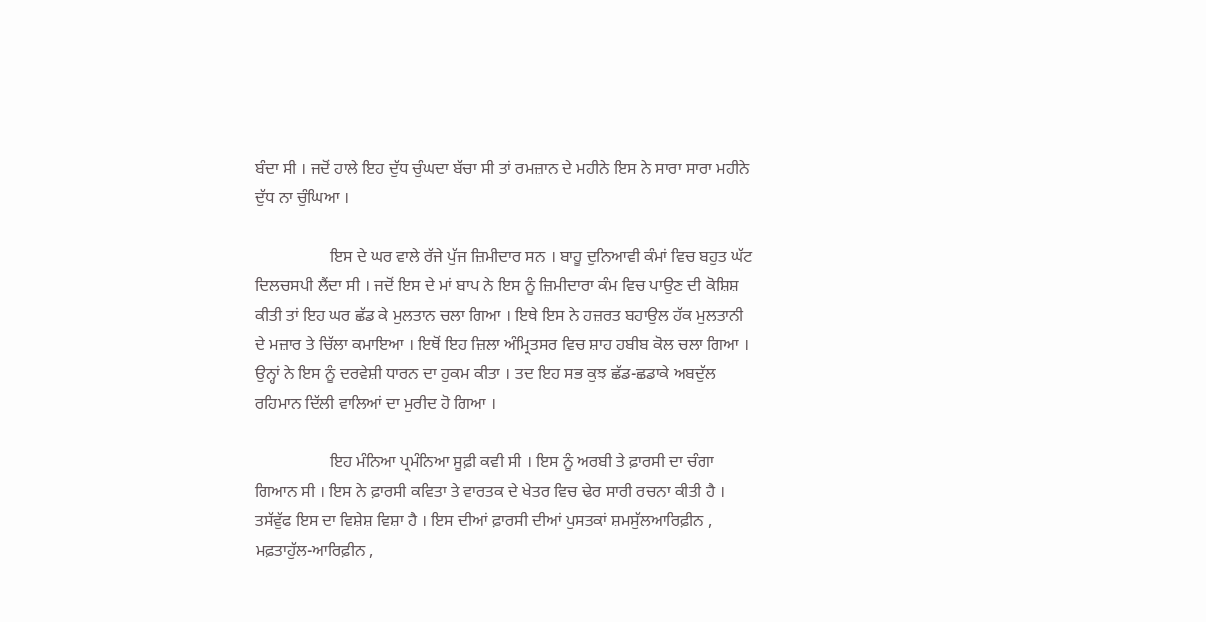ਬੰਦਾ ਸੀ । ਜਦੋਂ ਹਾਲੇ ਇਹ ਦੁੱਧ ਚੁੰਘਦਾ ਬੱਚਾ ਸੀ ਤਾਂ ਰਮਜ਼ਾਨ ਦੇ ਮਹੀਨੇ ਇਸ ਨੇ ਸਾਰਾ ਸਾਰਾ ਮਹੀਨੇ ਦੁੱਧ ਨਾ ਚੁੰਘਿਆ ।

                  ਇਸ ਦੇ ਘਰ ਵਾਲੇ ਰੱਜੇ ਪੁੱਜ ਜ਼ਿਮੀਦਾਰ ਸਨ । ਬਾਹੂ ਦੁਨਿਆਵੀ ਕੰਮਾਂ ਵਿਚ ਬਹੁਤ ਘੱਟ ਦਿਲਚਸਪੀ ਲੈਂਦਾ ਸੀ । ਜਦੋਂ ਇਸ ਦੇ ਮਾਂ ਬਾਪ ਨੇ ਇਸ ਨੂੰ ਜ਼ਿਮੀਦਾਰਾ ਕੰਮ ਵਿਚ ਪਾਉਣ ਦੀ ਕੋਸ਼ਿਸ਼ ਕੀਤੀ ਤਾਂ ਇਹ ਘਰ ਛੱਡ ਕੇ ਮੁਲਤਾਨ ਚਲਾ ਗਿਆ । ਇਥੇ ਇਸ ਨੇ ਹਜ਼ਰਤ ਬਹਾਉਲ ਹੱਕ ਮੁਲਤਾਨੀ ਦੇ ਮਜ਼ਾਰ ਤੇ ਚਿੱਲਾ ਕਮਾਇਆ । ਇਥੋਂ ਇਹ ਜ਼ਿਲਾ ਅੰਮ੍ਰਿਤਸਰ ਵਿਚ ਸ਼ਾਹ ਹਬੀਬ ਕੋਲ ਚਲਾ ਗਿਆ । ਉਨ੍ਹਾਂ ਨੇ ਇਸ ਨੂੰ ਦਰਵੇਸ਼ੀ ਧਾਰਨ ਦਾ ਹੁਕਮ ਕੀਤਾ । ਤਦ ਇਹ ਸਭ ਕੁਝ ਛੱਡ-ਛਡਾਕੇ ਅਬਦੁੱਲ ਰਹਿਮਾਨ ਦਿੱਲੀ ਵਾਲਿਆਂ ਦਾ ਮੁਰੀਦ ਹੋ ਗਿਆ ।

                  ਇਹ ਮੰਨਿਆ ਪ੍ਰਮੰਨਿਆ ਸੂਫ਼ੀ ਕਵੀ ਸੀ । ਇਸ ਨੂੰ ਅਰਬੀ ਤੇ ਫ਼ਾਰਸੀ ਦਾ ਚੰਗਾ ਗਿਆਨ ਸੀ । ਇਸ ਨੇ ਫ਼ਾਰਸੀ ਕਵਿਤਾ ਤੇ ਵਾਰਤਕ ਦੇ ਖੇਤਰ ਵਿਚ ਢੇਰ ਸਾਰੀ ਰਚਨਾ ਕੀਤੀ ਹੈ । ਤਸੱਵੁੱਫ ਇਸ ਦਾ ਵਿਸ਼ੇਸ਼ ਵਿਸ਼ਾ ਹੈ । ਇਸ ਦੀਆਂ ਫ਼ਾਰਸੀ ਦੀਆਂ ਪੁਸਤਕਾਂ ਸ਼ਮਸੁੱਲਆਰਿਫ਼ੀਨ , ਮਫ਼ਤਾਹੁੱਲ-ਆਰਿਫ਼ੀਨ ,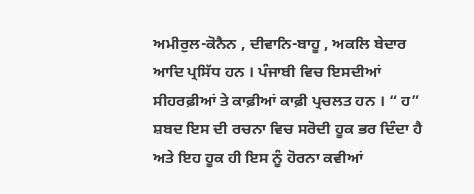ਅਮੀਰੁਲ-ਕੋਨੈਨ , ਦੀਵਾਨਿ-ਬਾਹੂ , ਅਕਲਿ ਬੇਦਾਰ ਆਦਿ ਪ੍ਰਸਿੱਧ ਹਨ । ਪੰਜਾਬੀ ਵਿਚ ਇਸਦੀਆਂ ਸੀਹਰਫ਼ੀਆਂ ਤੇ ਕਾਫ਼ੀਆਂ ਕਾਫ਼ੀ ਪ੍ਰਚਲਤ ਹਨ । “ ਹ” ਸ਼ਬਦ ਇਸ ਦੀ ਰਚਨਾ ਵਿਚ ਸਰੋਦੀ ਹੂਕ ਭਰ ਦਿੰਦਾ ਹੈ ਅਤੇ ਇਹ ਹੂਕ ਹੀ ਇਸ ਨੂੰ ਹੋਰਨਾ ਕਵੀਆਂ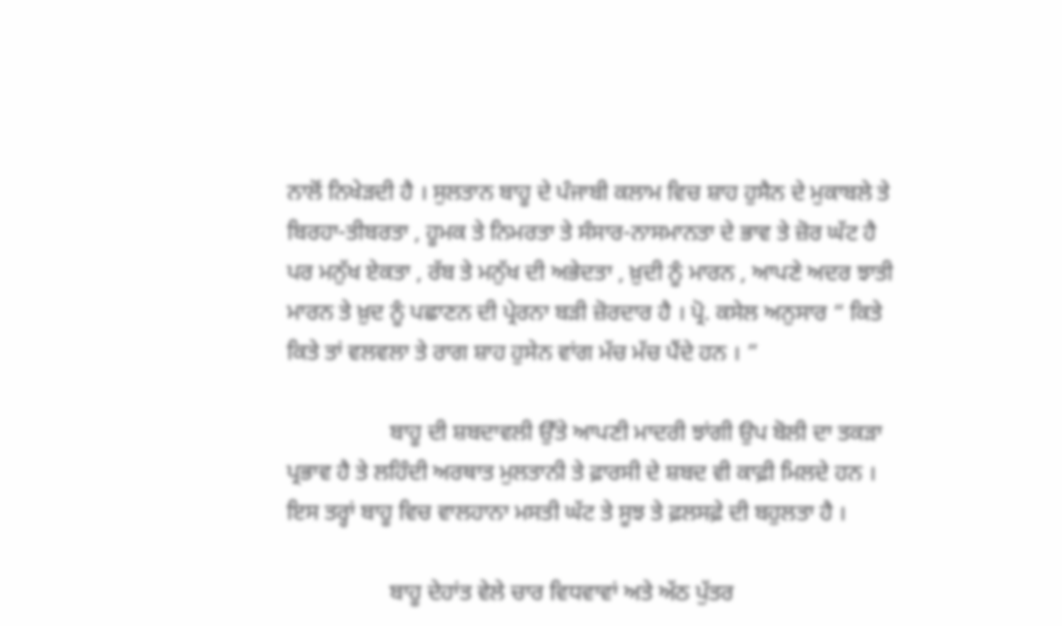ਨਾਲੋਂ ਨਿਖੇੜਦੀ ਹੈ । ਸੁਲਤਾਨ ਬਾਹੂ ਦੇ ਪੰਜਾਬੀ ਕਲਾਮ ਵਿਚ ਸ਼ਾਹ ਹੁਸੈਨ ਦੇ ਮੁਕਾਬਲੇ ਤੇ ਬਿਰਹਾ-ਤੀਬਰਤਾ , ਹੂਮਕ ਤੇ ਨਿਮਰਤਾ ਤੇ ਸੰਸਾਰ-ਨਾਸਮਾਨਤਾ ਦੇ ਭਾਵ ਤੇ ਜ਼ੋਰ ਘੱਟ ਹੈ ਪਰ ਮਨੁੱਖ ਏਕਤਾ , ਰੱਬ ਤੇ ਮਨੁੱਖ ਦੀ ਅਭੇਦਤਾ , ਖ਼ੁਦੀ ਨੂੰ ਮਾਰਨ , ਆਪਣੇ ਅਦਰ ਝਾਤੀ ਮਾਰਨ ਤੇ ਖ਼ੁਦ ਨੂੰ ਪਛਾਣਨ ਦੀ ਪ੍ਰੇਰਨਾ ਬੜੀ ਜ਼ੋਰਦਾਰ ਹੈ । ਪ੍ਰੋ. ਕਸੇਲ ਅਨੁਸਾਰ “ ਕਿਤੇ ਕਿਤੇ ਤਾਂ ਵਲਵਲਾ ਤੇ ਰਾਗ ਸ਼ਾਹ ਹੁਸੇਨ ਵਾਂਗ ਮੱਚ ਮੱਚ ਪੈਂਦੇ ਹਨ । ”

                  ਬਾਹੂ ਦੀ ਸ਼ਬਦਾਵਲੀ ਉੱਤੇ ਆਪਣੀ ਮਾਦਰੀ ਝਾਂਗੀ ਉਪ ਬੋਲੀ ਦਾ ਤਕੜਾ ਪ੍ਰਭਾਵ ਹੈ ਤੇ ਲਹਿੰਦੀ ਅਰਥਾਤ ਮੁਲਤਾਨੀ ਤੇ ਫ਼ਾਰਸੀ ਦੇ ਸ਼ਬਦ ਵੀ ਕਾਫ਼ੀ ਮਿਲਦੇ ਹਨ । ਇਸ ਤਰ੍ਹਾਂ ਬਾਹੂ ਵਿਚ ਵਾਲਹਾਨਾ ਮਸਤੀ ਘੱਟ ਤੇ ਸੂਝ ਤੇ ਫ਼ਲਸਫ਼ੇ ਦੀ ਬਹੁਲਤਾ ਹੈ ।

                  ਬਾਹੂ ਦੇਹਾਂਤ ਵੇਲੇ ਚਾਰ ਵਿਧਵਾਵਾਂ ਅਤੇ ਅੱਠ ਪੁੱਤਰ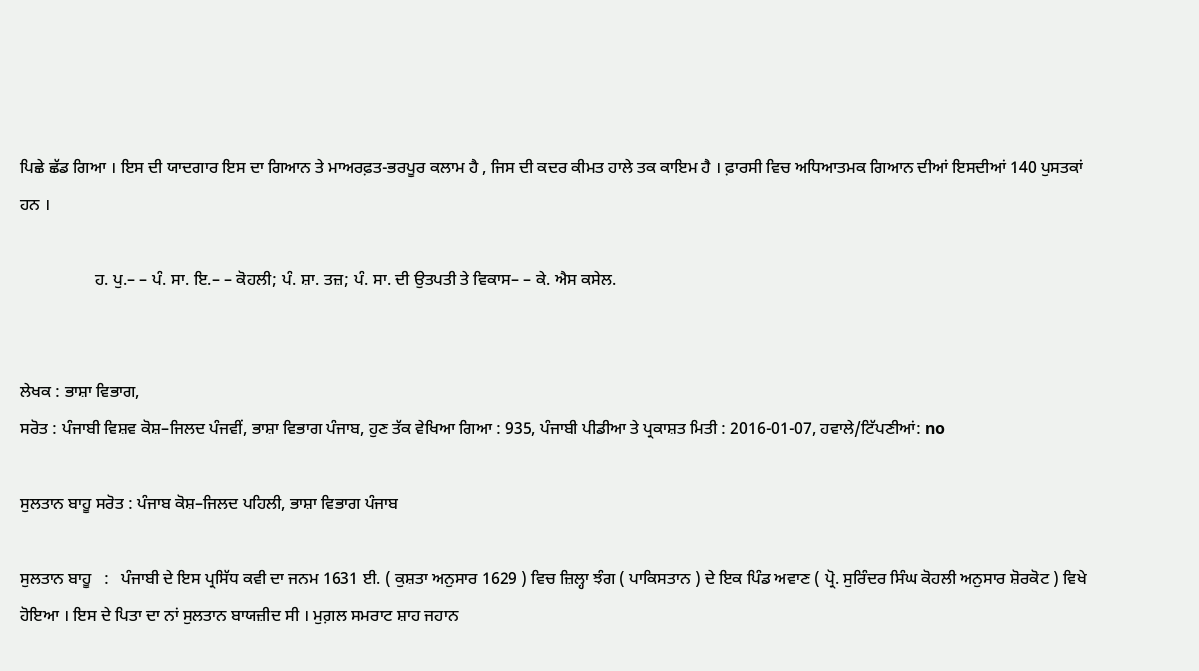ਪਿਛੇ ਛੱਡ ਗਿਆ । ਇਸ ਦੀ ਯਾਦਗਾਰ ਇਸ ਦਾ ਗਿਆਨ ਤੇ ਮਾਅਰਫ਼ਤ-ਭਰਪੂਰ ਕਲਾਮ ਹੈ , ਜਿਸ ਦੀ ਕਦਰ ਕੀਮਤ ਹਾਲੇ ਤਕ ਕਾਇਮ ਹੈ । ਫ਼ਾਰਸੀ ਵਿਚ ਅਧਿਆਤਮਕ ਗਿਆਨ ਦੀਆਂ ਇਸਦੀਆਂ 140 ਪੁਸਤਕਾਂ ਹਨ ।

                  ਹ. ਪੁ.– – ਪੰ. ਸਾ. ਇ.– – ਕੋਹਲੀ; ਪੰ. ਸ਼ਾ. ਤਜ਼; ਪੰ. ਸਾ. ਦੀ ਉਤਪਤੀ ਤੇ ਵਿਕਾਸ– – ਕੇ. ਐਸ ਕਸੇਲ.


ਲੇਖਕ : ਭਾਸ਼ਾ ਵਿਭਾਗ,
ਸਰੋਤ : ਪੰਜਾਬੀ ਵਿਸ਼ਵ ਕੋਸ਼–ਜਿਲਦ ਪੰਜਵੀਂ, ਭਾਸ਼ਾ ਵਿਭਾਗ ਪੰਜਾਬ, ਹੁਣ ਤੱਕ ਵੇਖਿਆ ਗਿਆ : 935, ਪੰਜਾਬੀ ਪੀਡੀਆ ਤੇ ਪ੍ਰਕਾਸ਼ਤ ਮਿਤੀ : 2016-01-07, ਹਵਾਲੇ/ਟਿੱਪਣੀਆਂ: no

ਸੁਲਤਾਨ ਬਾਹੂ ਸਰੋਤ : ਪੰਜਾਬ ਕੋਸ਼–ਜਿਲਦ ਪਹਿਲੀ, ਭਾਸ਼ਾ ਵਿਭਾਗ ਪੰਜਾਬ

ਸੁਲਤਾਨ ਬਾਹੂ   :   ਪੰਜਾਬੀ ਦੇ ਇਸ ਪ੍ਰਸਿੱਧ ਕਵੀ ਦਾ ਜਨਮ 1631 ਈ. ( ਕੁਸ਼ਤਾ ਅਨੁਸਾਰ 1629 ) ਵਿਚ ਜ਼ਿਲ੍ਹਾ ਝੰਗ ( ਪਾਕਿਸਤਾਨ ) ਦੇ ਇਕ ਪਿੰਡ ਅਵਾਣ ( ਪ੍ਰੋ. ਸੁਰਿੰਦਰ ਸਿੰਘ ਕੋਹਲੀ ਅਨੁਸਾਰ ਸ਼ੋਰਕੋਟ ) ਵਿਖੇ ਹੋਇਆ । ਇਸ ਦੇ ਪਿਤਾ ਦਾ ਨਾਂ ਸੁਲਤਾਨ ਬਾਯਜ਼ੀਦ ਸੀ । ਮੁਗ਼ਲ ਸਮਰਾਟ ਸ਼ਾਹ ਜਹਾਨ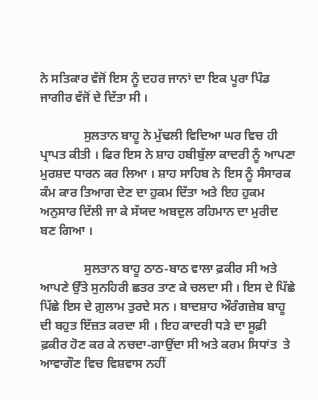ਨੇ ਸਤਿਕਾਰ ਵੱਜੋਂ ਇਸ ਨੂੰ ਦਹਰ ਜਾਨਾਂ ਦਾ ਇਕ ਪੂਰਾ ਪਿੰਡ ਜਾਗੀਰ ਵੱਜੋਂ ਦੇ ਦਿੱਤਾ ਸੀ ।

              ਸੁਲਤਾਨ ਬਾਹੂ ਨੇ ਮੁੱਢਲੀ ਵਿਦਿਆ ਘਰ ਵਿਚ ਹੀ ਪ੍ਰਾਪਤ ਕੀਤੀ । ਫਿਰ ਇਸ ਨੇ ਸ਼ਾਹ ਹਬੀਬੁੱਲਾ ਕਾਦਰੀ ਨੂੰ ਆਪਣਾ ਮੁਰਸ਼ਦ ਧਾਰਨ ਕਰ ਲਿਆ । ਸ਼ਾਹ ਸਾਹਿਬ ਨੇ ਇਸ ਨੂੰ ਸੰਸਾਰਕ ਕੰਮ ਕਾਰ ਤਿਆਗ ਦੇਣ ਦਾ ਹੁਕਮ ਦਿੱਤਾ ਅਤੇ ਇਹ ਹੁਕਮ ਅਨੁਸਾਰ ਦਿੱਲੀ ਜਾ ਕੇ ਸੱਯਦ ਅਬਦੁਲ ਰਹਿਮਾਨ ਦਾ ਮੁਰੀਦ ਬਣ ਗਿਆ ।

              ਸੁਲਤਾਨ ਬਾਹੂ ਠਾਠ-ਬਾਠ ਵਾਲਾ ਫ਼ਕੀਰ ਸੀ ਅਤੇ ਆਪਣੇ ਉੱਤੇ ਸੁਨਹਿਰੀ ਛਤਰ ਤਾਣ ਕੇ ਚਲਦਾ ਸੀ । ਇਸ ਦੇ ਪਿੱਛੇ ਪਿੱਛੇ ਇਸ ਦੇ ਗ਼ੁਲਾਮ ਤੁਰਦੇ ਸਨ । ਬਾਦਸ਼ਾਹ ਔਰੰਗਜ਼ੇਬ ਬਾਹੂ ਦੀ ਬਹੁਤ ਇੱਜ਼ਤ ਕਰਦਾ ਸੀ । ਇਹ ਕਾਦਰੀ ਧੜੇ ਦਾ ਸੂਫ਼ੀ ਫ਼ਕੀਰ ਹੋਣ ਕਰ ਕੇ ਨਚਦਾ-ਗਾਉਂਦਾ ਸੀ ਅਤੇ ਕਰਮ ਸਿਧਾਂਤ  ਤੇ ਆਵਾਗੌਣ ਵਿਚ ਵਿਸ਼ਵਾਸ ਨਹੀਂ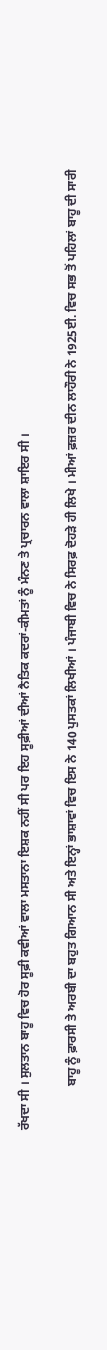ਰੱਖਦਾ ਸੀ । ਸੁਲਤਾਨ ਬਾਹੂ ਵਿਚ ਹੋਰ ਸੂਫ਼ੀ ਕਵੀਆਂ ਵਾਲਾ ਮਸਤਾਨਾ ਇਸ਼ਕ ਨਹੀਂ ਸੀ ਪਰ ਇਹ ਸੂਫ਼ੀਆਂ ਦੀਆਂ ਨੈਤਿਕ ਕਦਰਾਂ-ਕੀਮਤਾਂ ਨੂੰ ਮੰਨਣ ਤੇ ਪ੍ਰਚਾਰਨ ਵਾਲਾ ਸ਼ਾਇਰ ਸੀ ।

              ਬਾਹੂ ਨੂੰ ਫ਼ਾਰਸੀ ਤੇ ਅਰਬੀ ਦਾ ਬਹੁਤ ਗਿਆਨ ਸੀ ਅਤੇ ਇਨ੍ਹਾਂ ਭਾਸ਼ਾਵਾਂ ਵਿਚ ਇਸ ਨੇ 140 ਪੁਸਤਕਾਂ ਲਿਖੀਆਂ । ਪੰਜਾਬੀ ਵਿਚ ਨੇ ਸਿਰਫ਼ ਦੋਹੜੇ ਹੀ ਲਿਖੇ । ਮੀਆਂ ਫ਼ਜ਼ਰ ਦੀਨ ਲਾਹੌਰੀ ਨੇ 1925ਈ. ਵਿਚ ਸਭ ਤੋਂ ਪਹਿਲਾਂ ਬਾਹੂ ਦੀ ਸਾਰੀ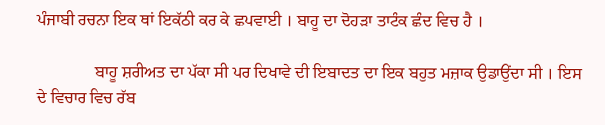ਪੰਜਾਬੀ ਰਚਨਾ ਇਕ ਥਾਂ ਇਕੱਠੀ ਕਰ ਕੇ ਛਪਵਾਈ । ਬਾਹੂ ਦਾ ਦੋਹੜਾ ਤਾਟੰਕ ਛੰਦ ਵਿਚ ਹੈ ।

              ਬਾਹੂ ਸ਼ਰੀਅਤ ਦਾ ਪੱਕਾ ਸੀ ਪਰ ਦਿਖਾਵੇ ਦੀ ਇਬਾਦਤ ਦਾ ਇਕ ਬਹੁਤ ਮਜ਼ਾਕ ਉਡਾਉਂਦਾ ਸੀ । ਇਸ ਦੇ ਵਿਚਾਰ ਵਿਚ ਰੱਬ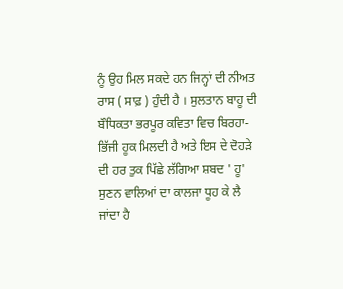ਨੂੰ ਉਹ ਮਿਲ ਸਕਦੇ ਹਨ ਜਿਨ੍ਹਾਂ ਦੀ ਨੀਅਤ ਰਾਸ ( ਸਾਫ਼ ) ਹੁੰਦੀ ਹੈ । ਸੁਲਤਾਨ ਬਾਹੂ ਦੀ ਬੌਧਿਕਤਾ ਭਰਪੂਰ ਕਵਿਤਾ ਵਿਚ ਬਿਰਹਾ-ਭਿੱਜੀ ਹੂਕ ਮਿਲਦੀ ਹੈ ਅਤੇ ਇਸ ਦੇ ਦੋਹੜੇ ਦੀ ਹਰ ਤੁਕ ਪਿੱਛੇ ਲੱਗਿਆ ਸ਼ਬਦ ' ਹੂ' ਸੁਣਨ ਵਾਲਿਆਂ ਦਾ ਕਾਲਜਾ ਧੂਹ ਕੇ ਲੈ ਜਾਂਦਾ ਹੈ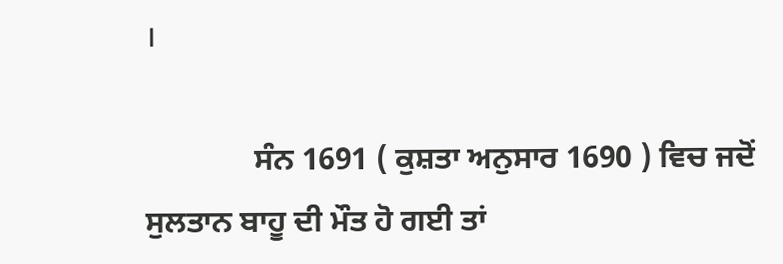।

              ਸੰਨ 1691 ( ਕੁਸ਼ਤਾ ਅਨੁਸਾਰ 1690 ) ਵਿਚ ਜਦੋਂ ਸੁਲਤਾਨ ਬਾਹੂ ਦੀ ਮੌਤ ਹੋ ਗਈ ਤਾਂ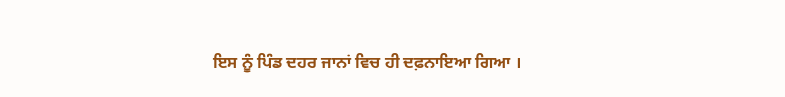ਇਸ ਨੂੰ ਪਿੰਡ ਦਹਰ ਜਾਨਾਂ ਵਿਚ ਹੀ ਦਫ਼ਨਾਇਆ ਗਿਆ ।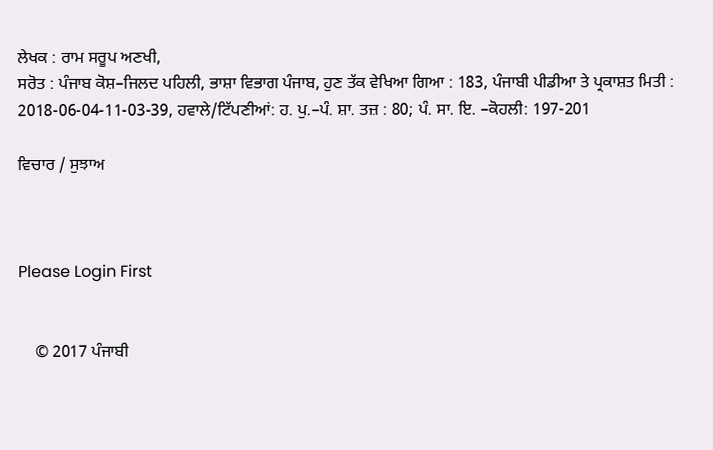ਲੇਖਕ : ਰਾਮ ਸਰੂਪ ਅਣਖੀ,
ਸਰੋਤ : ਪੰਜਾਬ ਕੋਸ਼–ਜਿਲਦ ਪਹਿਲੀ, ਭਾਸ਼ਾ ਵਿਭਾਗ ਪੰਜਾਬ, ਹੁਣ ਤੱਕ ਵੇਖਿਆ ਗਿਆ : 183, ਪੰਜਾਬੀ ਪੀਡੀਆ ਤੇ ਪ੍ਰਕਾਸ਼ਤ ਮਿਤੀ : 2018-06-04-11-03-39, ਹਵਾਲੇ/ਟਿੱਪਣੀਆਂ: ਹ. ਪੁ.–ਪੰ. ਸ਼ਾ. ਤਜ਼ : 80; ਪੰ. ਸਾ. ਇ. –ਕੋਹਲੀ: 197-201

ਵਿਚਾਰ / ਸੁਝਾਅ



Please Login First


    © 2017 ਪੰਜਾਬੀ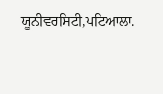ਯੂਨੀਵਰਸਿਟੀ,ਪਟਿਆਲਾ.